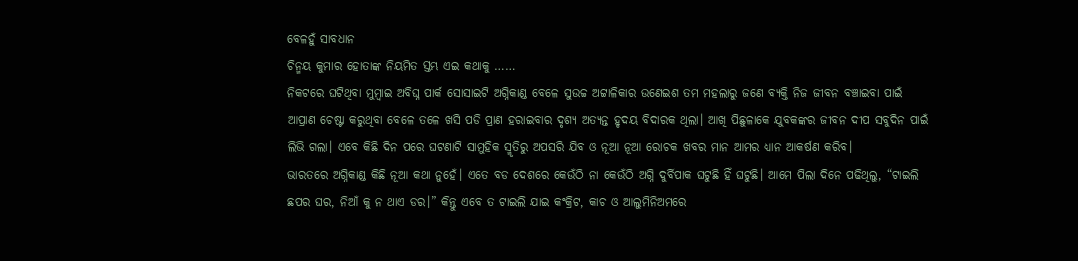ବେଳହୁଁ ସାବଧାନ
ଚିନ୍ମୟ କୁମାର ହୋତାଙ୍କ ନିୟମିତ ସ୍ତମ୍ଭ ଏଇ କଥାକୁ ……
ନିକଟରେ ଘଟିଥିବା ମୁମ୍ବାଇ ଅବିଘ୍ନ ପାର୍କ ସୋସାଇଟି ଅଗ୍ନିକାଣ୍ଡ ବେଳେ ସୁଉଚ୍ଚ ଅଟ୍ଟାଳିକାର ଉଣେଇଶ ତମ ମହଲାରୁ ଜଣେ ବ୍ୟକ୍ତି ନିଜ ଜୀବନ ବଞ୍ଚାଇବା ପାଇଁ ଆପ୍ରାଣ ଚେଷ୍ଟା କରୁଥିବା ବେଳେ ତଳେ ଖସି ପଡି ପ୍ରାଣ ହରାଇବାର ଦୃଶ୍ୟ ଅତ୍ୟନ୍ତ ହୃଦୟ ବିଦାରକ ଥିଲା। ଆଖି ପିଛୁଳାକେ ଯୁବକଙ୍କର ଜୀବନ ଦୀପ ସବୁଦିନ ପାଇଁ ଲିଭି ଗଲା। ଏବେ କିଛି ଦିନ ପରେ ଘଟଣାଟି ସାମୁହିକ ସ୍ମୃତିରୁ ଅପସରି ଯିବ ଓ ନୂଆ ନୂଆ ରୋଚକ ଖବର ମାନ ଆମର ଧ୍ୟାନ ଆକର୍ଷଣ କରିବ।
ଭାରତରେ ଅଗ୍ନିକାଣ୍ଡ କିଛି ନୂଆ କଥା ନୁହେଁ। ଏତେ ବଡ ଦେଶରେ କେଉଁଠି ନା କେଉଁଠି ଅଗ୍ନି ଦୁର୍ବିପାକ ଘଟୁଛି ହିଁ ଘଟୁଛି। ଆମେ ପିଲା ଦିନେ ପଢିଥିଲୁ, “ଟାଇଲି ଛପର ଘର, ନିଆଁ କୁ ନ ଥାଏ ଡର।” କିନ୍ତୁ ଏବେ ତ ଟାଇଲି ଯାଇ କଂକ୍ରିଟ, କାଚ ଓ ଆଲୁମିନିଅମରେ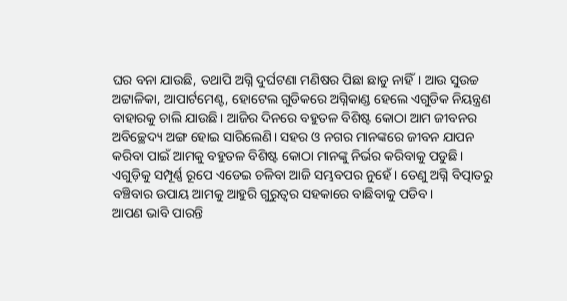ଘର ବନା ଯାଉଛି, ତଥାପି ଅଗ୍ନି ଦୁର୍ଘଟଣା ମଣିଷର ପିଛା ଛାଡୁ ନାହିଁ। ଆଉ ସୁଉଚ୍ଚ ଅଟ୍ଟାଳିକା, ଆପାର୍ଟମେଣ୍ଟ, ହୋଟେଲ ଗୁଡିକରେ ଅଗ୍ନିକାଣ୍ଡ ହେଲେ ଏଗୁଡିକ ନିୟନ୍ତ୍ରଣ ବାହାରକୁ ଚାଲି ଯାଉଛି। ଆଜିର ଦିନରେ ବହୁତଳ ବିଶିଷ୍ଟ କୋଠା ଆମ ଜୀବନର ଅବିଚ୍ଛେଦ୍ୟ ଅଙ୍ଗ ହୋଇ ସାରିଲେଣି। ସହର ଓ ନଗର ମାନଙ୍କରେ ଜୀବନ ଯାପନ କରିବା ପାଇଁ ଆମକୁ ବହୁତଳ ବିଶିଷ୍ଟ କୋଠା ମାନଙ୍କୁ ନିର୍ଭର କରିବାକୁ ପଡୁଛି। ଏଗୁଡ଼ିକୁ ସମ୍ପୂର୍ଣ୍ଣ ରୂପେ ଏଡେଇ ଚଳିବା ଆଜି ସମ୍ଭବପର ନୁହେଁ। ତେଣୁ ଅଗ୍ନି ବିତ୍ପାତରୁ ବଞ୍ଚିବାର ଉପାୟ ଆମକୁ ଆହୁରି ଗୁରୁତ୍ଵର ସହକାରେ ବାଛିବାକୁ ପଡିବ।
ଆପଣ ଭାବି ପାରନ୍ତି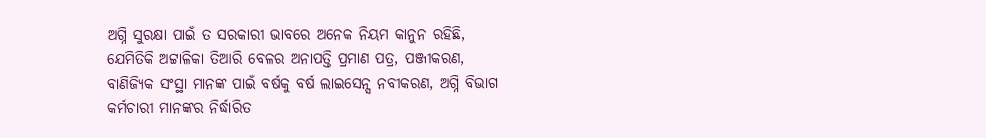ଅଗ୍ନି ସୁରକ୍ଷା ପାଇଁ ତ ସରକାରୀ ଭାବରେ ଅନେକ ନିୟମ କାନୁନ ରହିଛି, ଯେମିତିକି ଅଟ୍ଟାଳିକା ତିଆରି ବେଳର ଅନାପତ୍ତି ପ୍ରମାଣ ପତ୍ର, ପଞ୍ଜୀକରଣ, ବାଣିଜ୍ୟିକ ସଂସ୍ଥା ମାନଙ୍କ ପାଇଁ ବର୍ଷକୁ ବର୍ଷ ଲାଇସେନ୍ସ ନବୀକରଣ, ଅଗ୍ନି ବିଭାଗ କର୍ମଚାରୀ ମାନଙ୍କର ନିର୍ଦ୍ଧାରିତ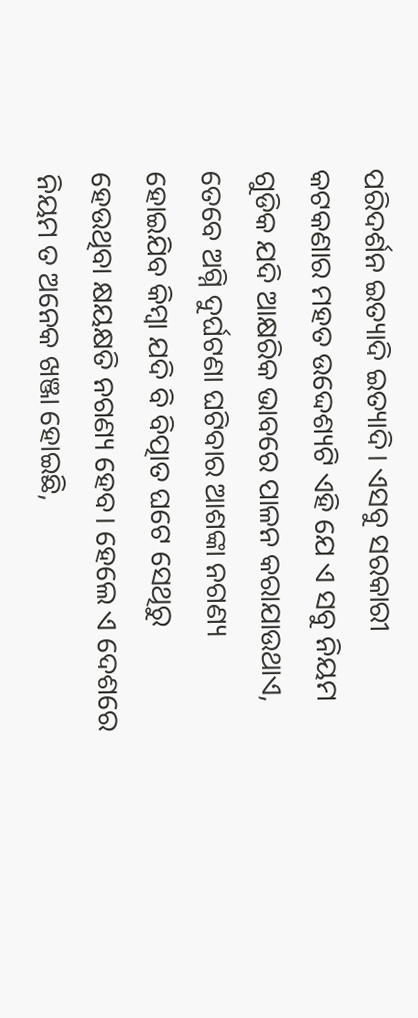ପରିଦର୍ଶନ ଇତ୍ୟାଦି ଇତ୍ୟାଦି। ଏସବୁ ସରକାରୀ କଟକଣାର ମହତ ଉଦ୍ଦେଶ୍ୟଟି ଏହି ଯେ ଏ ସବୁ ନିୟମ ଗୁଡିକ ଯଦି ଆକ୍ଷରିକ ଭାବରେ ପାଳନ କରାଯାଉଥାଏ, ତେବେ ଅଗ୍ନି ଦୁର୍ଘଟଣା ଘଟିବାର ଆଶଙ୍କା ନଗଣ୍ୟ ହୋଇଯିବ କିମ୍ବା ଯଦି ବି ବିତ୍ପାତ ଘଟେ ସେଥିରୁ ହେଉଥିବା କ୍ଷୟକ୍ଷତି ନଗଣ୍ୟ ହେବ। ହେଲେ ଏ ଦେଶରେ ନିୟମ ତ ଅନେକ ଖଞ୍ଜା ହୋଇଛି,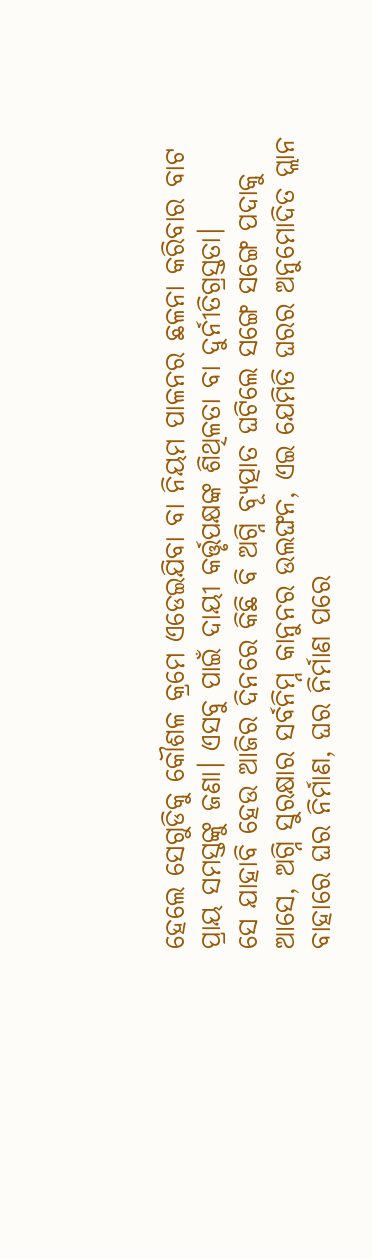ହେଲେ ସେଗୁଡିକୁ କୌଶଳ କ୍ରମେ ଏଡେଇଯିବା ବା ନିୟମ ପାଳନର ଛଳନା କରିବାର ବାଟ ପ୍ରାୟ ସମସ୍ତଙ୍କୁ ଜଣା। ଏସବୁ ପାଇଁ ଦାୟୀ କର୍ତ୍ତୃପକ୍ଷଙ୍କ ଶିଥିଳତା ବା ଦୁର୍ନୀତିଗ୍ରସ୍ତତା।
ସେ ଯାହାବି ହେଉ ଆଜିର ଦିନରେ କିଛି ବି ଅଗ୍ନି ବ୍ୟୂତ୍ପାତ ଘଟିଲେ ସଙ୍ଗେ ସଙ୍ଗେ ପଦାକୁ ଆସେ, ଅଗ୍ନି ସୁରକ୍ଷାର ସର୍ବନିମ୍ନ କାନୁନର ଉଲଙ୍ଘନ, ଏଇ ଯେମିତି ଘରର ଅନୁମୋଦିତ ପ୍ଲାନ ବାହାରେ ଘର ନିର୍ମାଣ, ଘର ନିର୍ମାଣ ପରେ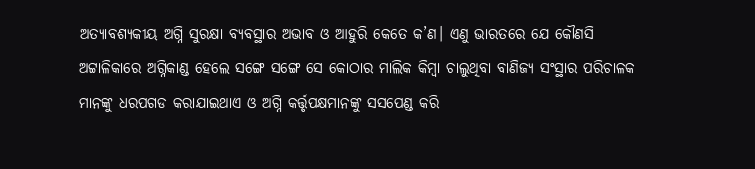ଅତ୍ୟାବଶ୍ୟକୀୟ ଅଗ୍ନି ସୁରକ୍ଷା ବ୍ୟବସ୍ଥାର ଅଭାବ ଓ ଆହୁରି କେତେ କ’ଣ। ଏଣୁ ଭାରତରେ ଯେ କୌଣସି ଅଟ୍ଟାଳିକାରେ ଅଗ୍ନିକାଣ୍ଡ ହେଲେ ସଙ୍ଗେ ସଙ୍ଗେ ସେ କୋଠାର ମାଲିକ କିମ୍ବା ଚାଲୁଥିବା ବାଣିଜ୍ୟ ସଂସ୍ଥାର ପରିଚାଳକ ମାନଙ୍କୁ ଧରପଗଡ କରାଯାଇଥାଏ ଓ ଅଗ୍ନି କର୍ତ୍ତୃପକ୍ଷମାନଙ୍କୁ ସସପେଣ୍ଡ କରି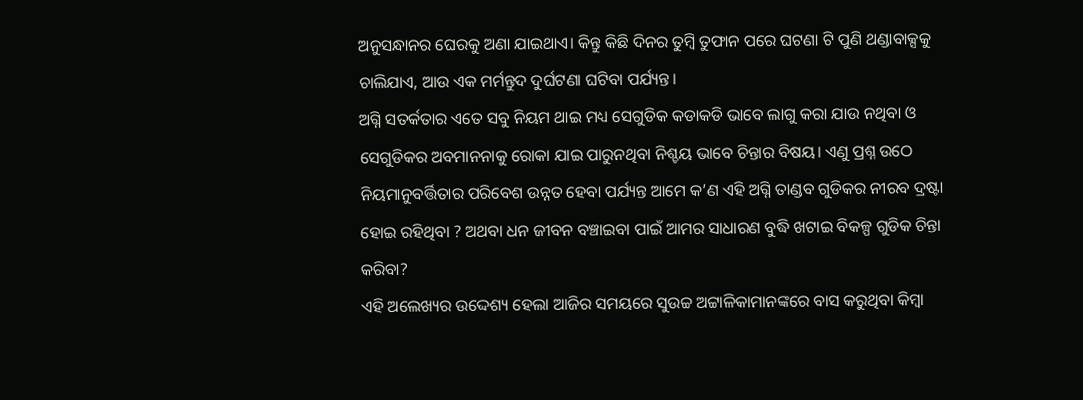ଅନୁସନ୍ଧାନର ଘେରକୁ ଅଣା ଯାଇଥାଏ। କିନ୍ତୁ କିଛି ଦିନର ତୁମ୍ବି ତୁଫାନ ପରେ ଘଟଣା ଟି ପୁଣି ଥଣ୍ଡାବାକ୍ସକୁ ଚାଲିଯାଏ, ଆଉ ଏକ ମର୍ମନ୍ତୁଦ ଦୁର୍ଘଟଣା ଘଟିବା ପର୍ଯ୍ୟନ୍ତ।
ଅଗ୍ନି ସତର୍କତାର ଏତେ ସବୁ ନିୟମ ଥାଇ ମଧ୍ୟ ସେଗୁଡିକ କଡାକଡି ଭାବେ ଲାଗୁ କରା ଯାଉ ନଥିବା ଓ ସେଗୁଡିକର ଅବମାନନାକୁ ରୋକା ଯାଇ ପାରୁନଥିବା ନିଶ୍ଚୟ ଭାବେ ଚିନ୍ତାର ବିଷୟ। ଏଣୁ ପ୍ରଶ୍ନ ଉଠେ ନିୟମାନୁବର୍ତ୍ତିତାର ପରିବେଶ ଉନ୍ନତ ହେବା ପର୍ଯ୍ୟନ୍ତ ଆମେ କ’ଣ ଏହି ଅଗ୍ନି ତାଣ୍ଡବ ଗୁଡିକର ନୀରବ ଦ୍ରଷ୍ଟା ହୋଇ ରହିଥିବା ? ଅଥବା ଧନ ଜୀବନ ବଞ୍ଚାଇବା ପାଇଁ ଆମର ସାଧାରଣ ବୁଦ୍ଧି ଖଟାଇ ବିକଳ୍ପ ଗୁଡିକ ଚିନ୍ତା କରିବା?
ଏହି ଅଲେଖ୍ୟର ଉଦ୍ଦେଶ୍ୟ ହେଲା ଆଜିର ସମୟରେ ସୁଉଚ୍ଚ ଅଟ୍ଟାଳିକାମାନଙ୍କରେ ବାସ କରୁଥିବା କିମ୍ବା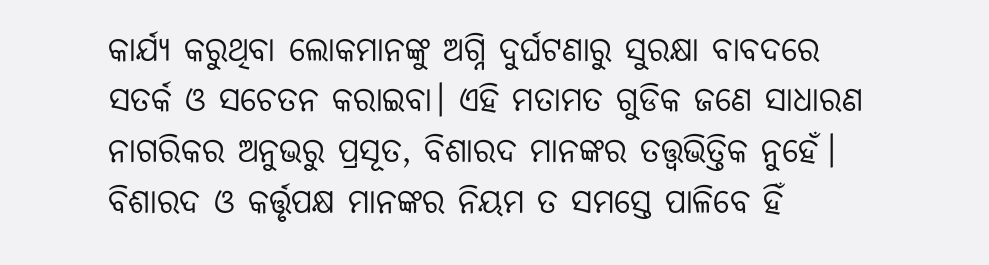କାର୍ଯ୍ୟ କରୁଥିବା ଲୋକମାନଙ୍କୁ ଅଗ୍ନି ଦୁର୍ଘଟଣାରୁ ସୁରକ୍ଷା ବାବଦରେ ସତର୍କ ଓ ସଚେତନ କରାଇବା। ଏହି ମତାମତ ଗୁଡିକ ଜଣେ ସାଧାରଣ ନାଗରିକର ଅନୁଭରୁ ପ୍ରସୂତ, ବିଶାରଦ ମାନଙ୍କର ତତ୍ତ୍ଵଭିତ୍ତିକ ନୁହେଁ। ବିଶାରଦ ଓ କର୍ତ୍ତୃପକ୍ଷ ମାନଙ୍କର ନିୟମ ତ ସମସ୍ତେ ପାଳିବେ ହିଁ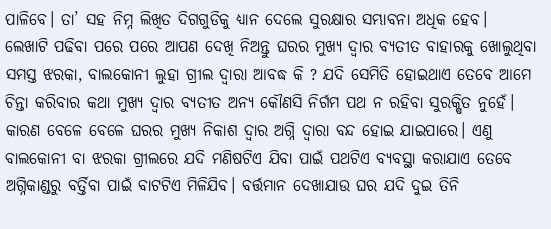ପାଳିବେ। ତା’ ସହ ନିମ୍ନ ଲିଖିତ ଦିଗଗୁଡିକୁ ଧ୍ୟାନ ଦେଲେ ସୁରକ୍ଷାର ସମ୍ଭାବନା ଅଧିକ ହେବ।
ଲେଖାଟି ପଢିବା ପରେ ପରେ ଆପଣ ଦେଖି ନିଅନ୍ତୁ ଘରର ମୁଖ୍ୟ ଦ୍ଵାର ବ୍ୟତୀତ ବାହାରକୁ ଖୋଲୁଥିବା ସମସ୍ତ ଝରକା, ବାଲକୋନୀ ଲୁହା ଗ୍ରୀଲ ଦ୍ଵାରା ଆବଦ୍ଧ କି ? ଯଦି ସେମିତି ହୋଇଥାଏ ତେବେ ଆମେ ଚିନ୍ତା କରିବାର କଥା ମୁଖ୍ୟ ଦ୍ଵାର ବ୍ୟତୀତ ଅନ୍ୟ କୌଣସି ନିର୍ଗମ ପଥ ନ ରହିବା ସୁରକ୍ଷିତ ନୁହେଁ। କାରଣ ବେଳେ ବେଳେ ଘରର ମୁଖ୍ୟ ନିକାଶ ଦ୍ଵାର ଅଗ୍ନି ଦ୍ଵାରା ବନ୍ଦ ହୋଇ ଯାଇପାରେ। ଏଣୁ ବାଲକୋନୀ ବା ଝରକା ଗ୍ରୀଲରେ ଯଦି ମଣିଷଟିଏ ଯିବା ପାଇଁ ପଥଟିଏ ବ୍ୟବସ୍ଥା କରାଯାଏ ତେବେ ଅଗ୍ନିକାଣ୍ଡରୁ ବର୍ତ୍ତିବା ପାଇଁ ବାଟଟିଏ ମିଳିଯିବ। ବର୍ତ୍ତମାନ ଦେଖାଯାଉ ଘର ଯଦି ଦୁଇ ତିନି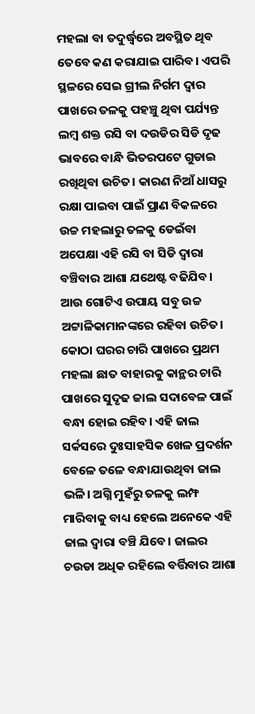ମହଲା ବା ତଦୁର୍ଦ୍ଧ୍ଵରେ ଅବସ୍ଥିତ ଥିବ ତେବେ କଣ କରାଯାଇ ପାରିବ। ଏପରି ସ୍ଥଳରେ ସେଇ ଗ୍ରୀଲ ନିର୍ଗମ ଦ୍ଵାର ପାଖରେ ତଳକୁ ପହଞ୍ଚୁ ଥିବା ପର୍ଯ୍ୟନ୍ତ ଲମ୍ବ ଶକ୍ତ ରସି ବା ଦଉଡିର ସିଡି ଦୃଢ ଭାବରେ ବାନ୍ଧି ଭିତରପଟେ ଗୁଡାଇ ରଖିଥିବା ଉଚିତ। କାରଣ ନିଆଁ ଧାସରୁ ରକ୍ଷା ପାଇବା ପାଇଁ ପ୍ରାଣ ବିକଳରେ ଉଚ୍ଚ ମହଲାରୁ ତଳକୁ ଡେଇଁବା ଅପେକ୍ଷା ଏହି ରସି ବା ସିଡି ଦ୍ଵାରା ବଞ୍ଚିବାର ଆଶା ଯଥେଷ୍ଟ ବଢିଯିବ।
ଆଉ ଗୋଟିଏ ଉପାୟ ସବୁ ଉଚ୍ଚ ଅଟ୍ଟାଳିକାମାନଙ୍କରେ ରହିବା ଉଚିତ। କୋଠା ଘରର ଚାରି ପାଖରେ ପ୍ରଥମ ମହଲା ଛାତ ବାହାରକୁ କାନ୍ଥର ଚାରି ପାଖରେ ସୁଦୃଢ ଜାଲ ସଦାବେଳ ପାଇଁ ବନ୍ଧା ହୋଇ ରହିବ। ଏହି ଜାଲ ସର୍କସରେ ଦୁଃସାହସିକ ଖେଳ ପ୍ରଦର୍ଶନ ବେଳେ ତଳେ ବନ୍ଧାଯାଉଥିବା ଜାଲ ଭଳି। ଅଗ୍ନି ମୁହଁରୁ ତଳକୁ ଲମ୍ଫ ମାରିବାକୁ ବାଧ୍ୟ ହେଲେ ଅନେକେ ଏହି ଜାଲ ଦ୍ଵାରା ବଞ୍ଚି ଯିବେ। ଜାଲର ଚଉଡା ଅଧିକ ରହିଲେ ବର୍ତ୍ତିବାର ଆଶା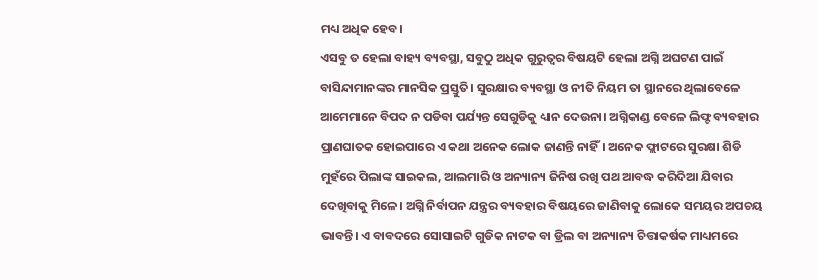ମଧ୍ୟ ଅଧିକ ହେବ।
ଏସବୁ ତ ହେଲା ବାହ୍ୟ ବ୍ୟବସ୍ଥା, ସବୁଠୁ ଅଧିକ ଗୁରୁତ୍ଵର ବିଷୟଟି ହେଲା ଅଗ୍ନି ଅଘଟଣ ପାଇଁ ବାସିନ୍ଦାମାନଙ୍କର ମାନସିକ ପ୍ରସ୍ତୁତି। ସୁରକ୍ଷାର ବ୍ୟବସ୍ଥା ଓ ନୀତି ନିୟମ ତା ସ୍ଥାନରେ ଥିଲାବେଳେ ଆମେମାନେ ବିପଦ ନ ପଡିବା ପର୍ଯ୍ୟନ୍ତ ସେଗୁଡିକୁ ଧ୍ୟାନ ଦେଉନା। ଅଗ୍ନିକାଣ୍ଡ ବେଳେ ଲିଫ୍ଟ ବ୍ୟବହାର ପ୍ରାଣଘାତକ ହୋଇପାରେ ଏ କଥା ଅନେକ ଲୋକ ଜାଣନ୍ତି ନାହିଁ। ଅନେକ ଫ୍ଲାଟରେ ସୁରକ୍ଷା ଶିଡି ମୁହଁରେ ପିଲାଙ୍କ ସାଇକଲ, ଆଲମାରି ଓ ଅନ୍ୟାନ୍ୟ ଜିନିଷ ରଖି ପଥ ଆବଦ୍ଧ କରିଦିଆ ଯିବାର ଦେଖିବାକୁ ମିଳେ। ଅଗ୍ନି ନିର୍ବାପନ ଯନ୍ତ୍ରର ବ୍ୟବହାର ବିଷୟରେ ଜାଣିବାକୁ ଲୋକେ ସମୟର ଅପଚୟ ଭାବନ୍ତି। ଏ ବାବଦରେ ସୋସାଇଟି ଗୁଡିକ ନାଟକ ବା ଡ୍ରିଲ ବା ଅନ୍ୟାନ୍ୟ ଚିତ୍ତାକର୍ଷକ ମାଧ୍ୟମରେ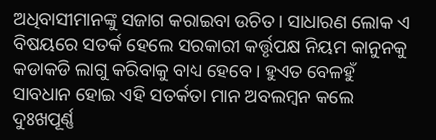ଅଧିବାସୀମାନଙ୍କୁ ସଜାଗ କରାଇବା ଉଚିତ। ସାଧାରଣ ଲୋକ ଏ ବିଷୟରେ ସତର୍କ ହେଲେ ସରକାରୀ କର୍ତ୍ତୃପକ୍ଷ ନିୟମ କାନୁନକୁ କଡାକଡି ଲାଗୁ କରିବାକୁ ବାଧ୍ୟ ହେବେ। ହୁଏତ ବେଳହୁଁ ସାବଧାନ ହୋଇ ଏହି ସତର୍କତା ମାନ ଅବଲମ୍ବନ କଲେ ଦୁଃଖପୂର୍ଣ୍ଣ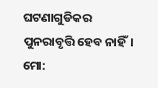ଘଟଣାଗୁଡିକର ପୁନରାବୃତ୍ତି ହେବ ନାହିଁ।
ମୋ: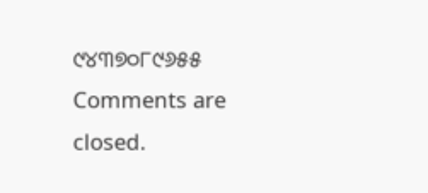୯୪୩୭୦୮୯୬୫୫
Comments are closed.